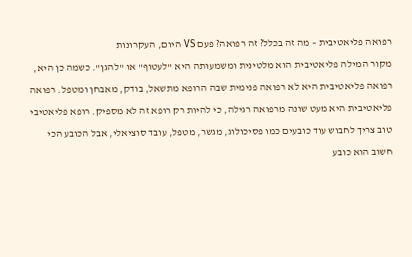רפואה פליאטיבית – מה זה בכלל? זה רפואה? פעם VS היום, העקרונות
מקור המילה פליאטיבית הוא מלטינית ומשמעותה היא "לעטוף" או "להגן". כשמה כן היא, רפואה פליאטיבית היא לא רפואה פנימית שבה הרופא מתשאל, בודק, מאבחן ומטפל. רפואה פליאטיבית היא מעט שונה מרפואה רגילה, כי להיות רק רופא זה לא מספיק. רופא פליאטיבי טוב צריך לחבוש עוד כובעים כמו פסיכולוג, מגשר, מטפל, עובד סוציאלי, אבל הכובע הכי חשוב הוא כובע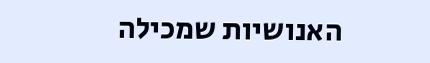האנושיות שמכילה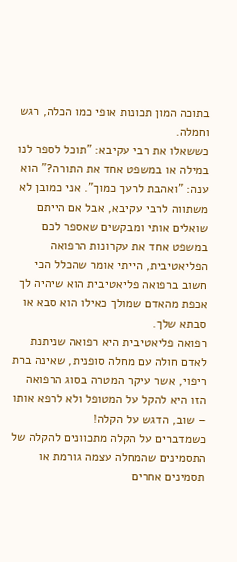בתוכה המון תכונות אופי כמו הכלה, רגש וחמלה.
כששאלו את רבי עקיבא: "תוכל לספר לנו במילה או במשפט אחד את התורה?" הוא ענה: "ואהבת לרעך כמוך". אני כמובן לא משתווה לרבי עקיבא, אבל אם הייתם שואלים אותי ומבקשים שאספר לכם במשפט אחד את עקרונות הרפואה הפליאטיבית, הייתי אומר שהכלל הכי חשוב ברפואה פליאטיבית הוא שיהיה לך אכפת מהאדם שמולך כאילו הוא סבא או סבתא שלך.
רפואה פליאטיבית היא רפואה שניתנת לאדם חולה עם מחלה סופנית, שאינה ברת ריפוי, אשר עיקר המטרה בסוג הרפואה הזו היא להקל על המטופל ולא לרפא אותו – שוב, הדגש על הקלה!
כשמדברים על הקלה מתכוונים להקלה של התסמינים שהמחלה עצמה גורמת או תסמינים אחרים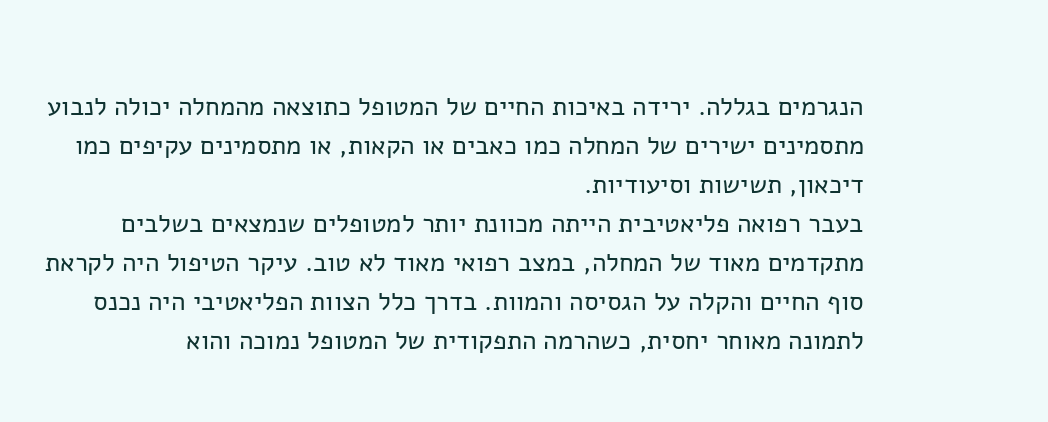הנגרמים בגללה. ירידה באיכות החיים של המטופל כתוצאה מהמחלה יכולה לנבוע מתסמינים ישירים של המחלה כמו כאבים או הקאות, או מתסמינים עקיפים כמו דיכאון, תשישות וסיעודיות.
בעבר רפואה פליאטיבית הייתה מכוונת יותר למטופלים שנמצאים בשלבים מתקדמים מאוד של המחלה, במצב רפואי מאוד לא טוב. עיקר הטיפול היה לקראת סוף החיים והקלה על הגסיסה והמוות. בדרך כלל הצוות הפליאטיבי היה נכנס לתמונה מאוחר יחסית, כשהרמה התפקודית של המטופל נמוכה והוא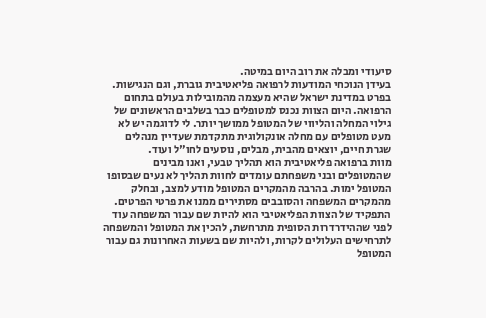סיעודי ומבלה את רוב היום במיטה.
בעידן הנוכחי המודעות לרפואה פליאטיבית גוברת, וגם הנגישות. בפרט במדינת ישראל שהיא מעצמה מהמובילות בעולם בתחום הרפואה. היום הצוות נכנס למטופלים כבר בשלבים הראשונים של גילוי המחלה והליווי של המטופל ממושך יותר. לי לדוגמה יש לא מעט מטופלים עם מחלה אונקולוגית מתקדמת שעדיין מנהלים שגרת חיים, יוצאים מהבית, מבלים, נוסעים לחו"ל ועוד.
מוות ברפואה פליאטיבית הוא תהליך טבעי, ואנו מבינים שהמטופלים ובני משפחתם עומדים לחוות תהליך לא נעים שבסופו המטופל ימות. בהרבה מהמקרים המטופל מודע למצב, ובחלק מהמקרים המשפחה והסובבים מסתירים ממנו את פרטי הפרטים.
התפקיד של הצוות הפליאטיבי הוא להיות שם עבור המשפחה עוד לפני שההידרדרות הסופית מתרחשת, להכין את המטופל והמשפחה לתרחישים העלולים לקרות, ולהיות שם בשעות האחרונות גם עבור המטופל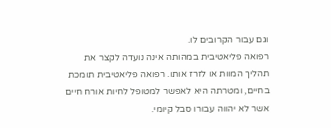וגם עבור הקרובים לו.
רפואה פליאטיבית במהותה אינה נועדה לקצר את תהליך המוות או לזרז אותו. רפואה פליאטיבית תומכת בחיים, ומטרתה היא לאפשר למטופל לחיות אורח חיים אשר לא יהווה עבורו סבל קיומי.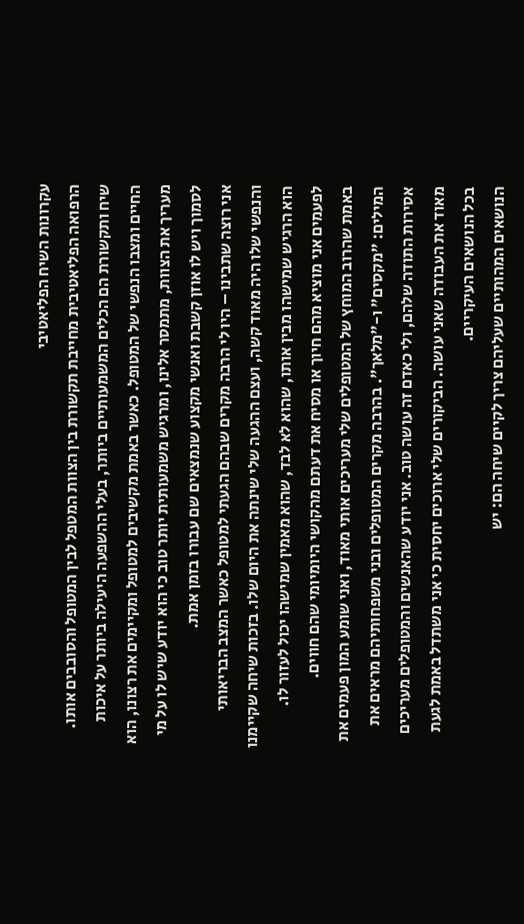עקרונות השיח הפליאטיבי
הרפואה הפליאטיבית מחייבת תקשורת בין הצוות המטפל לבין המטופל והסובבים אותו. שיח ותקשורת הם הכלים המשמעותיים ביותר, בעלי ההשפעה היעילה ביותר על איכות החיים ומצבו הנפשי של המטופל. כאשר באמת מקשיבים למטופל ומקיימים את רצונו, הוא מעריך את הצוות, מתמסר אלינו, ומרגיש משמעותית יותר טוב כי הוא יודע שיש לו על מי לסמוך ויש לו אוזן קשבת ואנשי מקצוע שנמצאים שם עבורו בזמן אמת.
אני רוצה שתבינו – היו לי הרבה מקרים שבהם הגעתי למטופל כאשר המצב הבריאותי והנפשי שלו היה מאוד קשה, ועצם ההגעה שלי שינתה את היום שלו. בזכות שיחה שקיימנו הוא הרגיש שמישהו מבין אותו, שהוא לא לבד, שהוא מאמין שמישהו יכול לעזור לו. לפעמים אני מוציא מהם חיוך או מסיח את דעתם מהקושי היומיומי שהם חווים.
באמת שהרוב המוחץ של המטופלים שלי מעריכים אותי מאוד, ואני שומע המון פעמים את המילים: "מקסים" ו-"מלאך". בהרבה מקרים המטופלים ובני משפחותיהם מראים את אסירות התודה שלהם, ולי כאדם זה עושה טוב. אני יודע שהאנשים והמטופלים מעריכים מאוד את העבודה שאני עושה. הביקורים שלי ארוכים יחסית כי אני משתדל באמת לגעת בכל הנושאים העיקריים.
הנושאים המהותיים שעליהם צריך לקיים שיחה הם: יש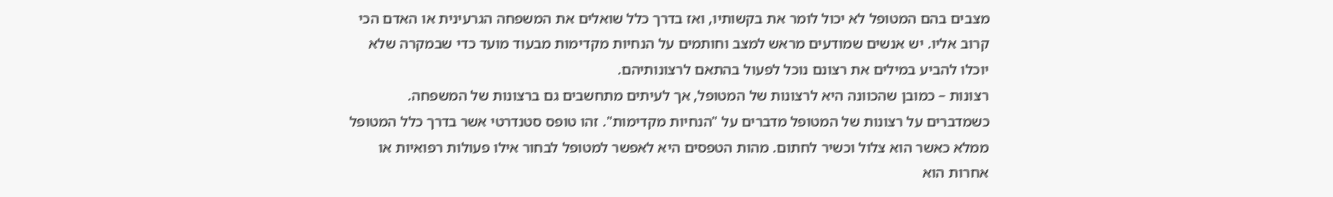מצבים בהם המטופל לא יכול לומר את בקשותיו, ואז בדרך כלל שואלים את המשפחה הגרעינית או האדם הכי קרוב אליו. יש אנשים שמודעים מראש למצב וחותמים על הנחיות מקדימות מבעוד מועד כדי שבמקרה שלא יוכלו להביע במילים את רצונם נוכל לפעול בהתאם לרצונותיהם.
רצונות – כמובן שהכוונה היא לרצונות של המטופל, אך לעיתים מתחשבים גם ברצונות של המשפחה.
כשמדברים על רצונות של המטופל מדברים על "הנחיות מקדימות". זהו טופס סטנדרטי אשר בדרך כלל המטופל ממלא כאשר הוא צלול וכשיר לחתום. מהות הטפסים היא לאפשר למטופל לבחור אילו פעולות רפואיות או אחרות הוא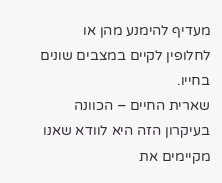מעדיף להימנע מהן או לחלופין לקיים במצבים שונים בחייו.
שארית החיים – הכוונה בעיקרון הזה היא לוודא שאנו מקיימים את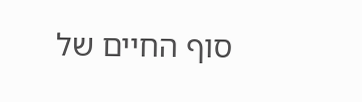סוף החיים של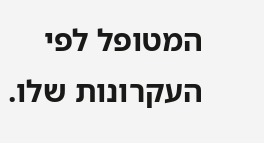המטופל לפי העקרונות שלו.